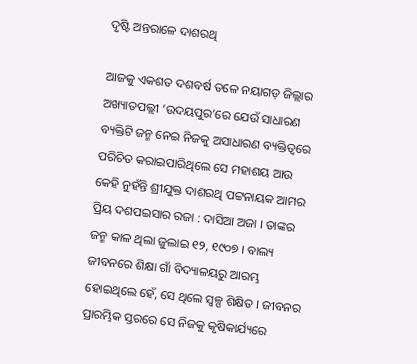ଦୃଷ୍ଟି ଅନ୍ତରାଳେ ଦାଶରଥି

ଆଜକୁ ଏକଶତ ଦଶବର୍ଷ ତଳେ ନୟାଗଡ଼ ଜିଲ୍ଲାର ଅଖ୍ୟାତପଲ୍ଲୀ ‘ଉଦୟପୁର’ରେ ଯେଉଁ ସାଧାରଣ ବ୍ୟକ୍ତିଟି ଜନ୍ମ ନେଇ ନିଜକୁ ଅସାଧାରଣ ବ୍ୟକ୍ତିତ୍ୱରେ ପରିଚିତ କରାଇପାରିଥିଲେ ସେ ମହାଶୟ ଆଉ କେହି ନୁହଁନ୍ତି ଶ୍ରୀଯୁକ୍ତ ଦାଶରଥି ପଟ୍ଟନାୟକ ଆମର ପ୍ରିୟ ଦଶପଇସାର ରଜା : ଦାସିଆ ଅଜା । ତାଙ୍କର ଜନ୍ମ କାଳ ଥିଲା ଜୁଲାଇ ୧୨, ୧୯୦୭ । ବାଲ୍ୟ ଜୀବନରେ ଶିକ୍ଷା ଗାଁ ବିଦ୍ୟାଳୟରୁ ଆରମ୍ଭ ହୋଇଥିଲେ ହେଁ, ସେ ଥିଲେ ସ୍ୱଳ୍ପ ଶିକ୍ଷିତ । ଜୀବନର ପ୍ରାରମ୍ଭିକ ସ୍ତରରେ ସେ ନିଜକୁ କୃଷିକାର୍ଯ୍ୟରେ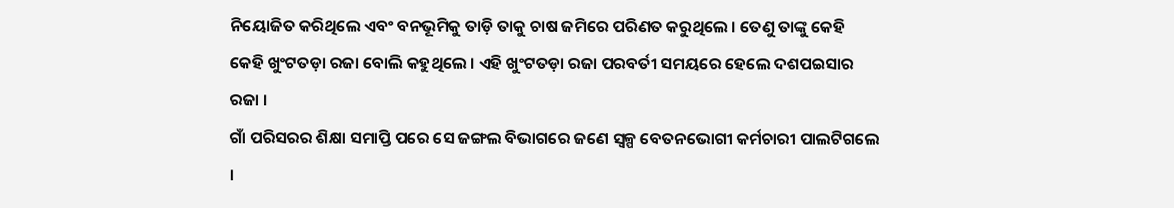ନିୟୋଜିତ କରିଥିଲେ ଏବଂ ବନଭୂମିକୁ ତାଡ଼ି ତାକୁ ଚାଷ ଜମିରେ ପରିଣତ କରୁଥିଲେ । ତେଣୁ ତାଙ୍କୁ କେହି କେହି ଖୁଂଟତଡ଼ା ରଜା ବୋଲି କହୁଥିଲେ । ଏହି ଖୁଂଟତଡ଼ା ରଜା ପରବର୍ତୀ ସମୟରେ ହେଲେ ଦଶପଇସାର ରଜା ।
ଗାଁ ପରିସରର ଶିକ୍ଷା ସମାପ୍ତି ପରେ ସେ ଜଙ୍ଗଲ ବିଭାଗରେ ଜଣେ ସ୍ୱଳ୍ପ ବେତନଭୋଗୀ କର୍ମଚାରୀ ପାଲଟିଗଲେ ।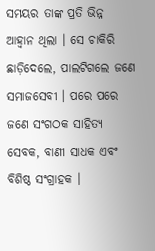ସମୟର ତାଙ୍କ ପ୍ରତି ଭିନ୍ନ ଆହ୍ୱାନ ଥିଲା । ସେ ଚାକିରି ଛାଡ଼ିଦେଲେ, ପାଲଟିଗଲେ ଜଣେ ସମାଜସେବୀ । ପରେ ପରେ ଜଣେ ସଂଗଠକ ସାହିତ୍ୟ ସେବକ, ବାଣୀ ସାଧକ ଏବଂ ବିଶିଷ୍ଠ ସଂଗ୍ରାହକ ।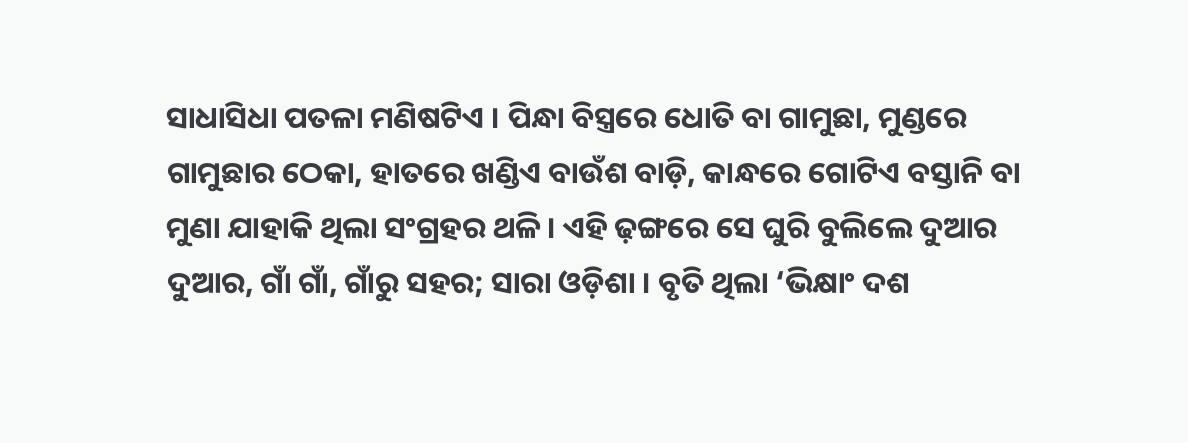ସାଧାସିଧା ପତଳା ମଣିଷଟିଏ । ପିନ୍ଧା ବିସ୍ତ୍ରରେ ଧୋତି ବା ଗାମୁଛା, ମୁଣ୍ଡରେ ଗାମୁଛାର ଠେକା, ହାତରେ ଖଣ୍ଡିଏ ବାଉଁଶ ବାଡ଼ି, କାନ୍ଧରେ ଗୋଟିଏ ବସ୍ତାନି ବା ମୁଣା ଯାହାକି ଥିଲା ସଂଗ୍ରହର ଥଳି । ଏହି ଢ଼ଙ୍ଗରେ ସେ ଘୁରି ବୁଲିଲେ ଦୁଆର ଦୁଆର, ଗାଁ ଗାଁ, ଗାଁରୁ ସହର; ସାରା ଓଡ଼ିଶା । ବୃତି ଥିଲା ‘ଭିକ୍ଷାଂ ଦଶ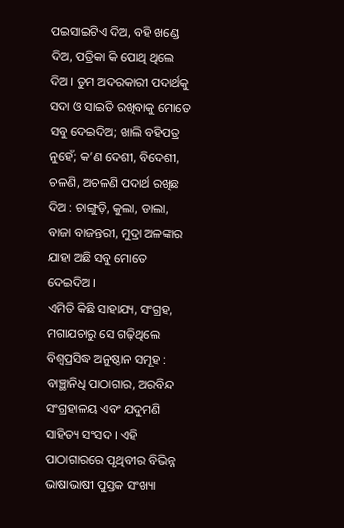ପଇସାଇଟିଏ ଦିଅ, ବହି ଖଣ୍ଡେ ଦିଅ, ପତ୍ରିକା କି ପୋଥି ଥିଲେ ଦିଅ । ତୁମ ଅଦରକାରୀ ପଦାର୍ଥକୁ ସଦା ଓ ସାଇତି ରଖିବାକୁ ମୋତେ ସବୁ ଦେଇଦିଅ; ଖାଲି ବହିପତ୍ର ନୁହେଁ; କ’ଣ ଦେଶୀ, ବିଦେଶୀ, ଚଳଣି, ଅଚଳଣି ପଦାର୍ଥ ରଖିଛ ଦିଅ : ଚାଙ୍ଗୁଡ଼ି, କୁଲା, ଡାଲା, ବାଜା ବାଜନ୍ତରୀ, ମୁଦ୍ରା ଅଳଙ୍କାର ଯାହା ଅଛି ସବୁ ମୋତେ ଦେଇଦିଅ ।
ଏମିତି କିଛି ସାହାଯ୍ୟ, ସଂଗ୍ରହ, ମଗାଯଚାରୁ ସେ ଗଢ଼ିଥିଲେ ବିଶ୍ୱପ୍ରସିଦ୍ଧ ଅନୁଷ୍ଠାନ ସମୂହ : ବାଞ୍ଛାନିଧି ପାଠାଗାର, ଅରବିନ୍ଦ ସଂଗ୍ରହାଳୟ ଏବଂ ଯଦୁମଣି ସାହିତ୍ୟ ସଂସଦ । ଏହି ପାଠାଗାରରେ ପୃଥିବୀର ବିଭିନ୍ନ ଭାଷାଭାଷୀ ପୁସ୍ତକ ସଂଖ୍ୟା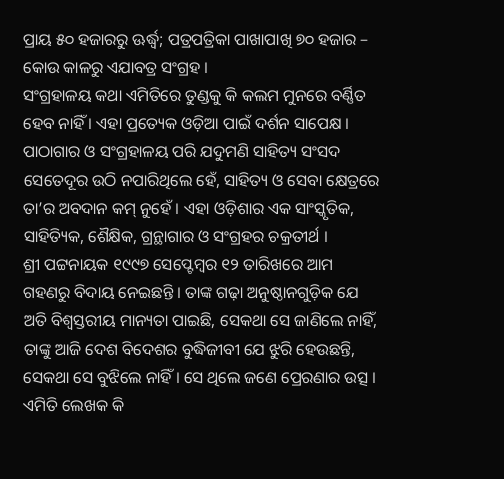ପ୍ରାୟ ୫୦ ହଜାରରୁ ଊର୍ଦ୍ଧ୍ୱ; ପତ୍ରପତ୍ରିକା ପାଖାପାଖି ୭୦ ହଜାର – କୋଉ କାଳରୁ ଏଯାବତ୍ର ସଂଗ୍ରହ ।
ସଂଗ୍ରହାଳୟ କଥା ଏମିତିରେ ତୁଣ୍ଡକୁ କି କଲମ ମୁନରେ ବର୍ଣ୍ଣିତ ହେବ ନାହିଁ । ଏହା ପ୍ରତ୍ୟେକ ଓଡ଼ିଆ ପାଇଁ ଦର୍ଶନ ସାପେକ୍ଷ । ପାଠାଗାର ଓ ସଂଗ୍ରହାଳୟ ପରି ଯଦୁମଣି ସାହିତ୍ୟ ସଂସଦ ସେତେଦୂର ଉଠି ନପାରିଥିଲେ ହେଁ, ସାହିତ୍ୟ ଓ ସେବା କ୍ଷେତ୍ରରେ ତା’ର ଅବଦାନ କମ୍ ନୁହେଁ । ଏହା ଓଡ଼ିଶାର ଏକ ସାଂସ୍କୃତିକ, ସାହିତ୍ୟିକ, ଶୈକ୍ଷିକ, ଗ୍ରନ୍ଥାଗାର ଓ ସଂଗ୍ରହର ଚକ୍ରତୀର୍ଥ ।
ଶ୍ରୀ ପଟ୍ଟନାୟକ ୧୯୯୭ ସେପ୍ଟେମ୍ବର ୧୨ ତାରିଖରେ ଆମ ଗହଣରୁ ବିଦାୟ ନେଇଛନ୍ତି । ତାଙ୍କ ଗଢ଼ା ଅନୁଷ୍ଠାନଗୁଡ଼ିକ ଯେ ଅତି ବିଶ୍ୱସ୍ତରୀୟ ମାନ୍ୟତା ପାଇଛି, ସେକଥା ସେ ଜାଣିଲେ ନାହିଁ, ତାଙ୍କୁ ଆଜି ଦେଶ ବିଦେଶର ବୁଦ୍ଧିଜୀବୀ ଯେ ଝୁରି ହେଉଛନ୍ତି, ସେକଥା ସେ ବୁଝିଲେ ନାହିଁ । ସେ ଥିଲେ ଜଣେ ପ୍ରେରଣାର ଉତ୍ସ । ଏମିତି ଲେଖକ କି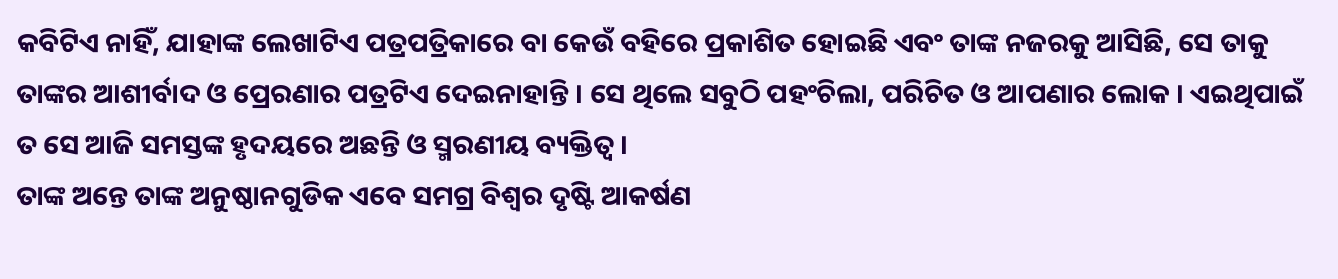କବିଟିଏ ନାହିଁ, ଯାହାଙ୍କ ଲେଖାଟିଏ ପତ୍ରପତ୍ରିକାରେ ବା କେଉଁ ବହିରେ ପ୍ରକାଶିତ ହୋଇଛି ଏବଂ ତାଙ୍କ ନଜରକୁ ଆସିଛି, ସେ ତାକୁ ତାଙ୍କର ଆଶୀର୍ବାଦ ଓ ପ୍ରେରଣାର ପତ୍ରଟିଏ ଦେଇନାହାନ୍ତି । ସେ ଥିଲେ ସବୁଠି ପହଂଚିଲା, ପରିଚିତ ଓ ଆପଣାର ଲୋକ । ଏଇଥିପାଇଁ ତ ସେ ଆଜି ସମସ୍ତଙ୍କ ହୃଦୟରେ ଅଛନ୍ତି ଓ ସ୍ମରଣୀୟ ବ୍ୟକ୍ତିତ୍ୱ ।
ତାଙ୍କ ଅନ୍ତେ ତାଙ୍କ ଅନୁଷ୍ଠାନଗୁଡିକ ଏବେ ସମଗ୍ର ବିଶ୍ୱର ଦୃଷ୍ଟି ଆକର୍ଷଣ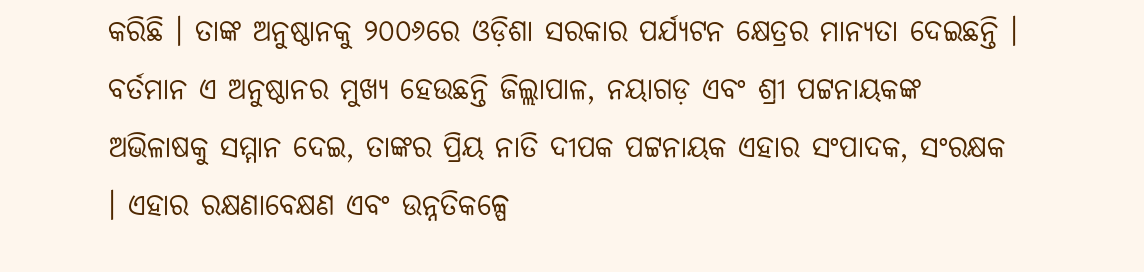କରିଛି । ତାଙ୍କ ଅନୁଷ୍ଠାନକୁ ୨୦୦୬ରେ ଓଡ଼ିଶା ସରକାର ପର୍ଯ୍ୟଟନ କ୍ଷେତ୍ରର ମାନ୍ୟତା ଦେଇଛନ୍ତି । ବର୍ତମାନ ଏ ଅନୁଷ୍ଠାନର ମୁଖ୍ୟ ହେଉଛନ୍ତି ଜିଲ୍ଲାପାଳ, ନୟାଗଡ଼ ଏବଂ ଶ୍ରୀ ପଟ୍ଟନାୟକଙ୍କ ଅଭିଳାଷକୁ ସମ୍ମାନ ଦେଇ, ତାଙ୍କର ପ୍ରିୟ ନାତି ଦୀପକ ପଟ୍ଟନାୟକ ଏହାର ସଂପାଦକ, ସଂରକ୍ଷକ । ଏହାର ରକ୍ଷଣାବେକ୍ଷଣ ଏବଂ ଉନ୍ନତିକଳ୍ପେ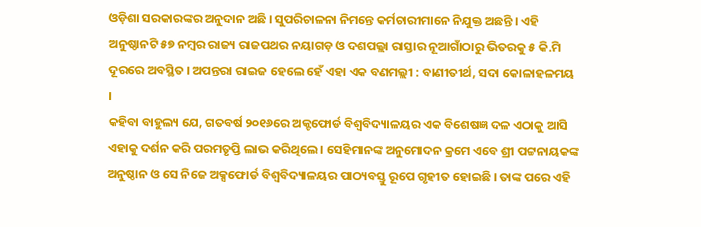ଓଡ଼ିଶା ସରକାରଙ୍କର ଅନୁଦାନ ଅଛି । ସୁପରିଚାଳନା ନିମନ୍ତେ କର୍ମଚାରୀମାନେ ନିଯୁକ୍ତ ଅଛନ୍ତି । ଏହି ଅନୁଷ୍ଠାନଟି ୫୭ ନମ୍ବର ରାଜ୍ୟ ରାଜପଥର ନୟାଗଡ଼ ଓ ଦଶପଲ୍ଲା ରାସ୍ତାର ନୂଆଗାଁଠାରୁ ଭିତରକୁ ୫ କି.ମି ଦୂରରେ ଅବସ୍ଥିତ । ଅପନ୍ତରା ରାଇଜ ହେଲେ ହେଁ ଏହା ଏକ ବଣମଲ୍ଲୀ : ବାଣୀତୀର୍ଥ, ସଦା କୋଳାହଳମୟ ।
କହିବା ବାହୁଲ୍ୟ ଯେ, ଗତବର୍ଷ ୨୦୧୬ରେ ଅକ୍ଟଫୋର୍ଡ ବିଶ୍ୱବିଦ୍ୟାଳୟର ଏକ ବିଶେଷଜ୍ଞ ଦଳ ଏଠାକୁ ଆସି ଏହାକୁ ଦର୍ଶନ କରି ପରମତୃପ୍ତି ଲାଭ କରିଥିଲେ । ସେହିମାନଙ୍କ ଅନୁମୋଦନ କ୍ରମେ ଏବେ ଶ୍ରୀ ପଟ୍ଟନାୟକଙ୍କ ଅନୁଷ୍ଠାନ ଓ ସେ ନିଜେ ଅକ୍ସଫୋର୍ଡ ବିଶ୍ୱବିଦ୍ୟାଳୟର ପାଠ୍ୟବସ୍ତୁ ରୂପେ ଗୃହୀତ ହୋଇଛି । ତାଙ୍କ ପରେ ଏହି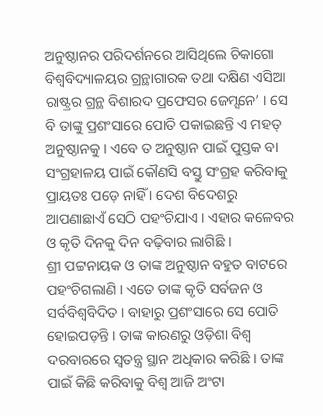ଅନୁଷ୍ଠାନର ପରିଦର୍ଶନରେ ଆସିଥିଲେ ଚିକାଗୋ ବିଶ୍ୱବିଦ୍ୟାଳୟର ଗ୍ରନ୍ଥାଗାରକ ତଥା ଦକ୍ଷିଣ ଏସିଆ ରାଷ୍ଟ୍ରର ଗ୍ରନ୍ଥ ବିଶାରଦ ପ୍ରଫେସର ଜେମ୍ସନେ’ । ସେ ବି ତାଙ୍କୁ ପ୍ରଶଂସାରେ ପୋତି ପକାଇଛନ୍ତି ଏ ମହତ୍ ଅନୁଷ୍ଠାନକୁ । ଏବେ ତ ଅନୁଷ୍ଠାନ ପାଇଁ ପୁସ୍ତକ ବା ସଂଗ୍ରହାଳୟ ପାଇଁ କୌଣସି ବସ୍ତୁ ସଂଗ୍ରହ କରିବାକୁ ପ୍ରାୟତଃ ପଡ଼େ ନାହିଁ । ଦେଶ ବିଦେଶରୁ ଆପଣାଛାଏଁ ସେଠି ପହଂଚିଯାଏ । ଏହାର କଳେବର ଓ କୃତି ଦିନକୁ ଦିନ ବଢ଼ିବାର ଲାଗିଛି ।
ଶ୍ରୀ ପଟ୍ଟନାୟକ ଓ ତାଙ୍କ ଅନୁଷ୍ଠାନ ବହୁତ ବାଟରେ ପହଂଚିଗଲାଣି । ଏତେ ତାଙ୍କ କୃତି ସର୍ବଜନ ଓ ସର୍ବବିଶ୍ୱବିଦିତ । ବାହାରୁ ପ୍ରଶଂସାରେ ସେ ପୋତି ହୋଇପଡ଼ନ୍ତି । ତାଙ୍କ କାରଣରୁ ଓଡ଼ିଶା ବିଶ୍ୱ ଦରବାରରେ ସ୍ୱତନ୍ତ୍ର ସ୍ଥାନ ଅଧିକାର କରିଛି । ତାଙ୍କ ପାଇଁ କିଛି କରିବାକୁ ବିଶ୍ୱ ଆଜି ଅଂଟା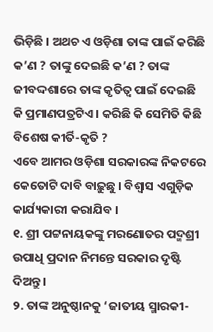ଭିଡ଼ିଛି । ଅଥଚ ଏ ଓଡ଼ିଶା ତାଙ୍କ ପାଇଁ କରିଛି କ’ଣ ? ତାଙ୍କୁ ଦେଇଛି କ’ଣ ? ତାଙ୍କ ଜୀବଦ୍ଦଶାରେ ତାଙ୍କ କୃତିତ୍ୱ ପାଇଁ ଦେଇଛି କି ପ୍ରମାଣପତ୍ରଟିଏ । କରିଛି କି ସେମିତି କିଛି ବିଶେଷ କୀର୍ତି-କୃତି ?
ଏବେ ଆମର ଓଡ଼ିଶା ସରକାରଙ୍କ ନିକଟରେ କେତୋଟି ଦାବି ବାଢ଼ୁଛୁ । ବିଶ୍ୱାସ ଏଗୁଡ଼ିକ କାର୍ଯ୍ୟକାରୀ କରାଯିବ ।
୧. ଶ୍ରୀ ପଟ୍ଟନାୟକଙ୍କୁ ମରଣୋତର ପଦ୍ମଶ୍ରୀ ଉପାଧି ପ୍ରଦାନ ନିମନ୍ତେ ସରକାର ଦୃଷ୍ଟି ଦିଅନ୍ତୁ ।
୨. ତାଙ୍କ ଅନୁଷ୍ଠାନକୁ ‘ଜାତୀୟ ସ୍ମାରକୀ-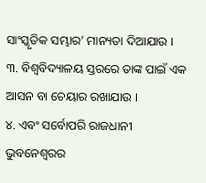ସାଂସ୍କୃତିକ ସମ୍ଭାର’ ମାନ୍ୟତା ଦିଆଯାଉ ।
୩. ବିଶ୍ୱବିଦ୍ୟାଳୟ ସ୍ତରରେ ତାଙ୍କ ପାଇଁ ଏକ ଆସନ ବା ଚେୟାର ରଖାଯାଉ ।
୪. ଏବଂ ସର୍ବୋପରି ରାଜଧାନୀ ଭୁବନେଶ୍ୱରର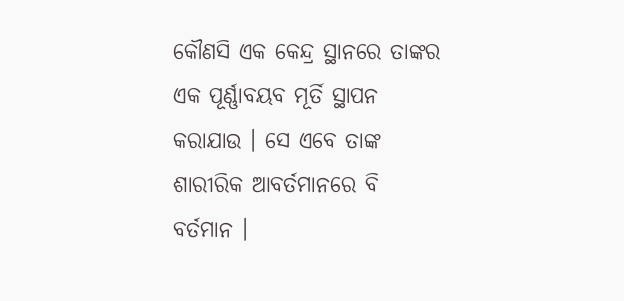କୌଣସି ଏକ କେନ୍ଦ୍ର ସ୍ଥାନରେ ତାଙ୍କର ଏକ ପୂର୍ଣ୍ଣାବୟବ ମୂର୍ତି ସ୍ଥାପନ କରାଯାଉ । ସେ ଏବେ ତାଙ୍କ ଶାରୀରିକ ଆବର୍ତମାନରେ ବି ବର୍ତମାନ ।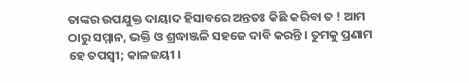ତାଙ୍କର ଉପଯୁକ୍ତ ଦାୟାଦ ହିସାବରେ ଅନ୍ତତଃ କିଛି କରିବା ତ ! ଆମ ଠାରୁ ସମ୍ମାନ, ଭକ୍ତି ଓ ଶ୍ରଦ୍ଧାଞ୍ଜଳି ସହଜେ ଦାବି କରନ୍ତି । ତୁମକୁ ପ୍ରଣାମ ହେ ତପସ୍ୱୀ; କାଳଜୟୀ ।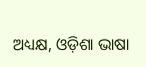ଅଧ୍ୟକ୍ଷ, ଓଡ଼ିଶା ଭାଷା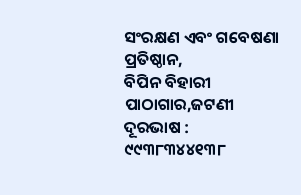ସଂରକ୍ଷଣ ଏବଂ ଗବେଷଣା ପ୍ରତିଷ୍ଠାନ,
ବିପିନ ବିହାରୀ ପାଠାଗାର,ଜଟଣୀ
ଦୂରଭାଷ : ୯୯୩୮୩୪୪୧୩୮